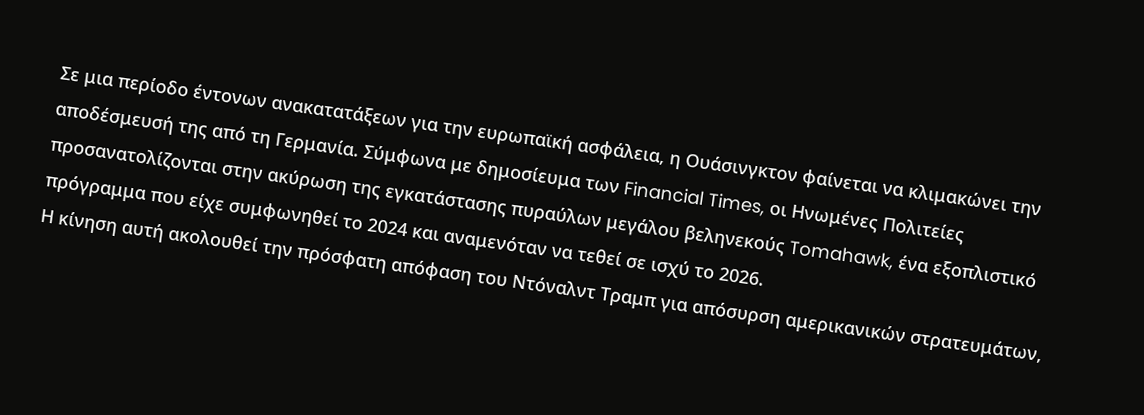Σε μια περίοδο έντονων ανακατατάξεων για την ευρωπαϊκή ασφάλεια, η Ουάσινγκτον φαίνεται να κλιμακώνει την αποδέσμευσή της από τη Γερμανία. Σύμφωνα με δημοσίευμα των Financial Times, οι Ηνωμένες Πολιτείες προσανατολίζονται στην ακύρωση της εγκατάστασης πυραύλων μεγάλου βεληνεκούς Tomahawk, ένα εξοπλιστικό πρόγραμμα που είχε συμφωνηθεί το 2024 και αναμενόταν να τεθεί σε ισχύ το 2026.
Η κίνηση αυτή ακολουθεί την πρόσφατη απόφαση του Ντόναλντ Τραμπ για απόσυρση αμερικανικών στρατευμάτων,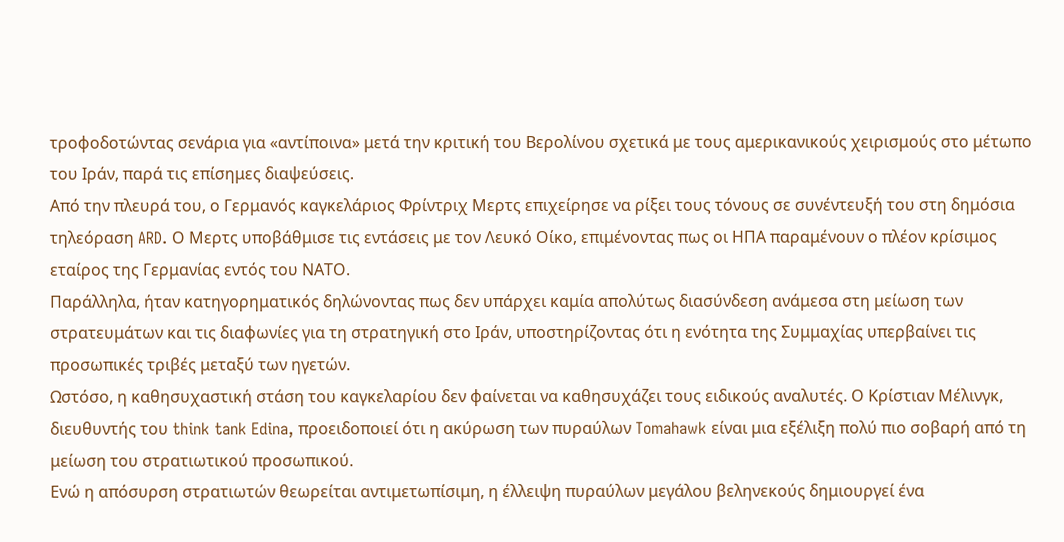τροφοδοτώντας σενάρια για «αντίποινα» μετά την κριτική του Βερολίνου σχετικά με τους αμερικανικούς χειρισμούς στο μέτωπο του Ιράν, παρά τις επίσημες διαψεύσεις.
Από την πλευρά του, ο Γερμανός καγκελάριος Φρίντριχ Μερτς επιχείρησε να ρίξει τους τόνους σε συνέντευξή του στη δημόσια τηλεόραση ARD. Ο Μερτς υποβάθμισε τις εντάσεις με τον Λευκό Οίκο, επιμένοντας πως οι ΗΠΑ παραμένουν ο πλέον κρίσιμος εταίρος της Γερμανίας εντός του ΝΑΤΟ.
Παράλληλα, ήταν κατηγορηματικός δηλώνοντας πως δεν υπάρχει καμία απολύτως διασύνδεση ανάμεσα στη μείωση των στρατευμάτων και τις διαφωνίες για τη στρατηγική στο Ιράν, υποστηρίζοντας ότι η ενότητα της Συμμαχίας υπερβαίνει τις προσωπικές τριβές μεταξύ των ηγετών.
Ωστόσο, η καθησυχαστική στάση του καγκελαρίου δεν φαίνεται να καθησυχάζει τους ειδικούς αναλυτές. Ο Κρίστιαν Μέλινγκ, διευθυντής του think tank Edina, προειδοποιεί ότι η ακύρωση των πυραύλων Tomahawk είναι μια εξέλιξη πολύ πιο σοβαρή από τη μείωση του στρατιωτικού προσωπικού.
Ενώ η απόσυρση στρατιωτών θεωρείται αντιμετωπίσιμη, η έλλειψη πυραύλων μεγάλου βεληνεκούς δημιουργεί ένα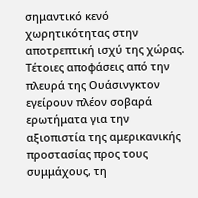σημαντικό κενό χωρητικότητας στην αποτρεπτική ισχύ της χώρας. Τέτοιες αποφάσεις από την πλευρά της Ουάσινγκτον εγείρουν πλέον σοβαρά ερωτήματα για την αξιοπιστία της αμερικανικής προστασίας προς τους συμμάχους, τη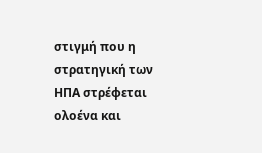στιγμή που η στρατηγική των ΗΠΑ στρέφεται ολοένα και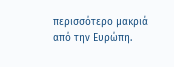περισσότερο μακριά από την Ευρώπη.